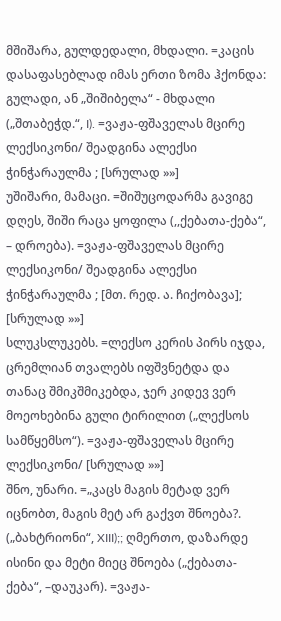მშიშარა, გულდედალი, მხდალი. =კაცის დასაფასებლად იმას ერთი ზომა ჰქონდა: გულადი, ან „შიშიბელა“ - მხდალი („შთაბეჭდ.“, I). =ვაჟა-ფშაველას მცირე ლექსიკონი/ შეადგინა ალექსი ჭინჭარაულმა ; [სრულად »»]
უშიშარი, მამაცი. =შიშუცოდარმა გავიგე დღეს, შიში რაცა ყოფილა (,,ქებათა-ქება“, – დროება). =ვაჟა-ფშაველას მცირე ლექსიკონი/ შეადგინა ალექსი ჭინჭარაულმა ; [მთ. რედ. ა. ჩიქობავა]; [სრულად »»]
სლუკსლუკებს. =ლექსო კერის პირს იჯდა, ცრემლიან თვალებს იფშვნეტდა და თანაც შმიკშმიკებდა, ჯერ კიდევ ვერ მოეოხებინა გული ტირილით („ლექსოს სამწყემსო“). =ვაჟა-ფშაველას მცირე ლექსიკონი/ [სრულად »»]
შნო, უნარი. =„კაცს მაგის მეტად ვერ იცნობთ, მაგის მეტ არ გაქვთ შნოება?. („ბახტრიონი“, XIII);; ღმერთო, დაზარდე ისინი და მეტი მიეც შნოება („ქებათა-ქება“, –დაუკარ). =ვაჟა-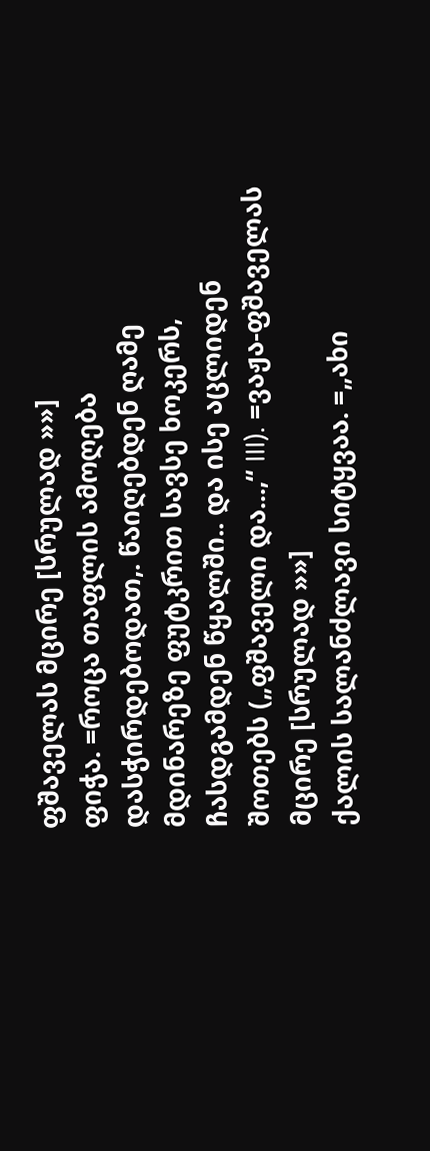ფშაველას მცირე [სრულად »»]
ფიჭა. =როცა თაფლის ამოღება დასჭირდებოდათ,. წაიღებდენ ღამე მდინარეზე ფუტკრით სავსე ხოკერს, ჩასდგამდენ წყალში.. და ისე აცლიდენ შოთებს („ფშაველი და...,“ III). =ვაჟა-ფშაველას მცირე [სრულად »»]
ქალის სალანძლავი სიტყვაა. =„ახი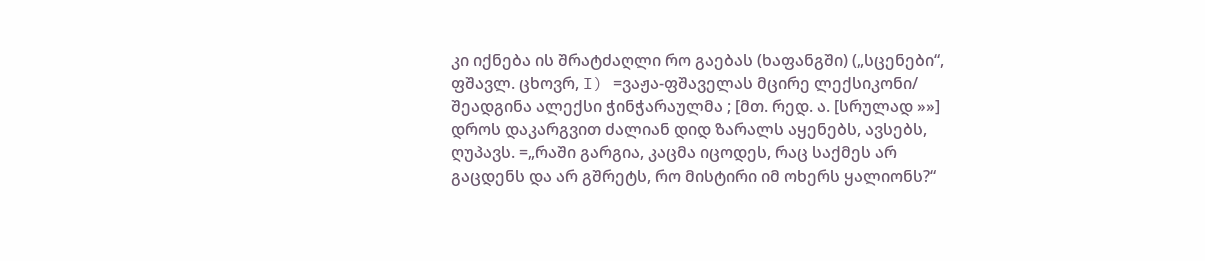კი იქნება ის შრატძაღლი რო გაებას (ხაფანგში) („სცენები“, ფშავლ. ცხოვრ, I) =ვაჟა-ფშაველას მცირე ლექსიკონი/ შეადგინა ალექსი ჭინჭარაულმა ; [მთ. რედ. ა. [სრულად »»]
დროს დაკარგვით ძალიან დიდ ზარალს აყენებს, ავსებს, ღუპავს. =„რაში გარგია, კაცმა იცოდეს, რაც საქმეს არ გაცდენს და არ გშრეტს, რო მისტირი იმ ოხერს ყალიონს?“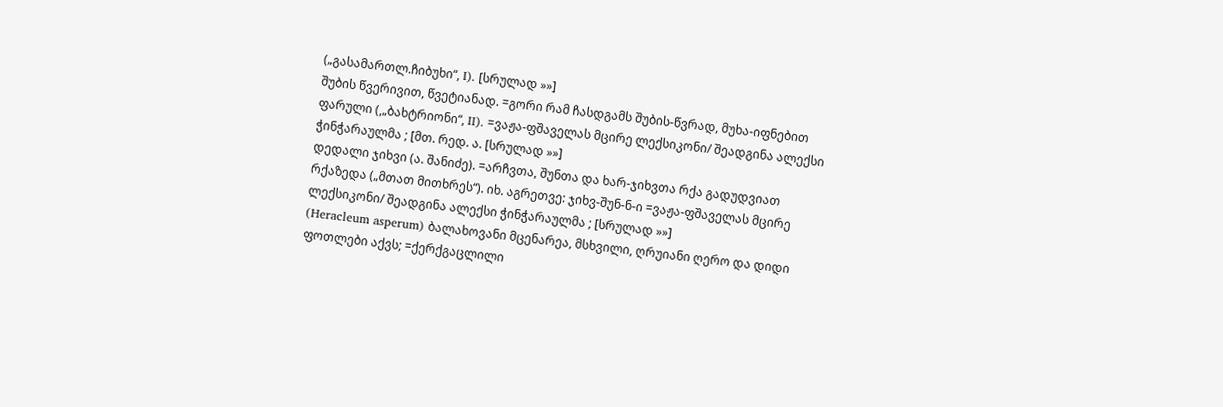(„გასამართლ.ჩიბუხი“, I). [სრულად »»]
შუბის წვერივით, წვეტიანად. =გორი რამ ჩასდგამს შუბის-წვრად, მუხა-იფნებით ფარული (,„ბახტრიონი“, II). =ვაჟა-ფშაველას მცირე ლექსიკონი/ შეადგინა ალექსი ჭინჭარაულმა ; [მთ. რედ. ა. [სრულად »»]
დედალი ჯიხვი (ა. შანიძე). =არჩვთა, შუნთა და ხარ-ჯიხვთა რქა გადუდვიათ რქაზედა („მთათ მითხრეს“). იხ. აგრეთვე: ჯიხვ-შუნ-ნ-ი =ვაჟა-ფშაველას მცირე ლექსიკონი/ შეადგინა ალექსი ჭინჭარაულმა ; [სრულად »»]
(Heracleum asperum) ბალახოვანი მცენარეა, მსხვილი, ღრუიანი ღერო და დიდი ფოთლები აქვს; =ქერქგაცლილი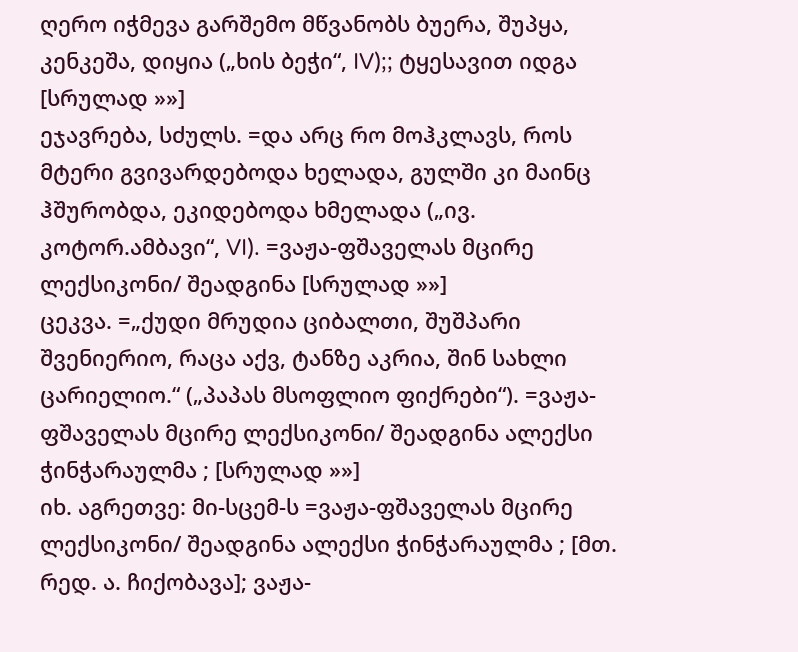ღერო იჭმევა გარშემო მწვანობს ბუერა, შუპყა, კენკეშა, დიყია („ხის ბეჭი“, IV);; ტყესავით იდგა [სრულად »»]
ეჯავრება, სძულს. =და არც რო მოჰკლავს, როს მტერი გვივარდებოდა ხელადა, გულში კი მაინც ჰშურობდა, ეკიდებოდა ხმელადა („ივ. კოტორ.ამბავი“, VI). =ვაჟა-ფშაველას მცირე ლექსიკონი/ შეადგინა [სრულად »»]
ცეკვა. =„ქუდი მრუდია ციბალთი, შუშპარი შვენიერიო, რაცა აქვ, ტანზე აკრია, შინ სახლი ცარიელიო.“ („პაპას მსოფლიო ფიქრები“). =ვაჟა-ფშაველას მცირე ლექსიკონი/ შეადგინა ალექსი ჭინჭარაულმა ; [სრულად »»]
იხ. აგრეთვე: მი-სცემ-ს =ვაჟა-ფშაველას მცირე ლექსიკონი/ შეადგინა ალექსი ჭინჭარაულმა ; [მთ. რედ. ა. ჩიქობავა]; ვაჟა-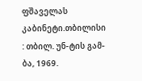ფშაველას კაბინეტი.თბილისი : თბილ. უნ-ტის გამ-ბა, 1969.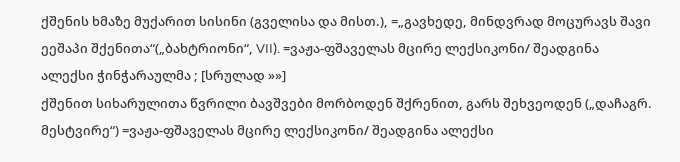ქშენის ხმაზე მუქარით სისინი (გველისა და მისთ.), =„გავხედე, მინდვრად მოცურავს შავი ეეშაპი შქენითა“(„ბახტრიონი“, VII). =ვაჟა-ფშაველას მცირე ლექსიკონი/ შეადგინა ალექსი ჭინჭარაულმა ; [სრულად »»]
ქშენით სიხარულითა წვრილი ბავშვები მორბოდენ შქრენით, გარს შეხვეოდენ („დაჩაგრ. მესტვირე“) =ვაჟა-ფშაველას მცირე ლექსიკონი/ შეადგინა ალექსი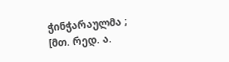ჭინჭარაულმა ; [მთ. რედ. ა.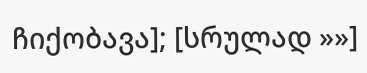ჩიქობავა]; [სრულად »»]